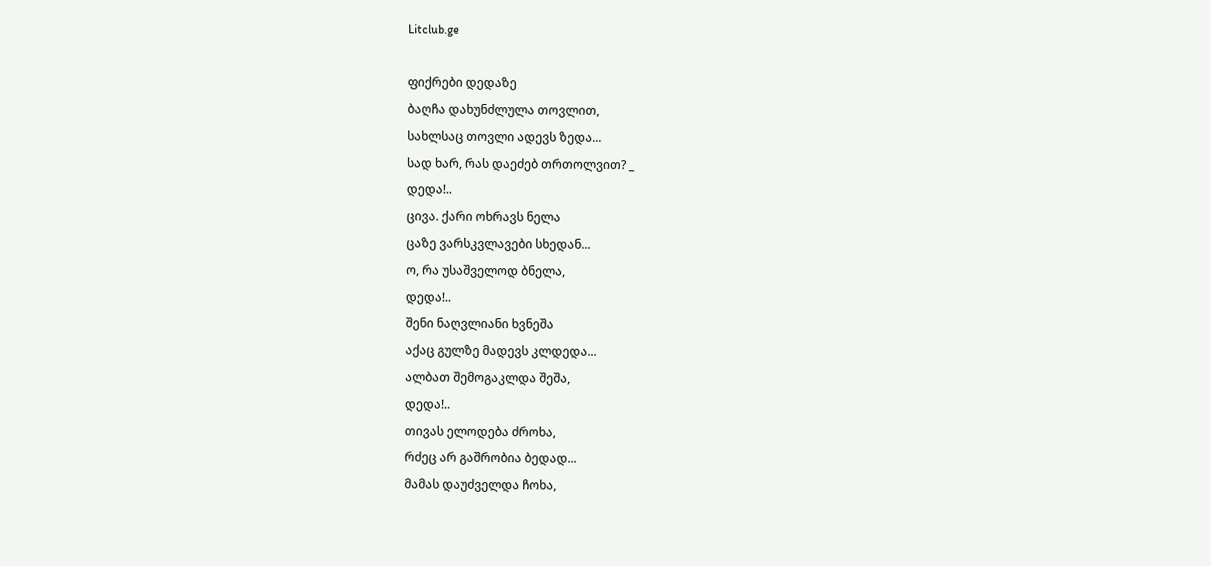Litclub.ge

ფიქრები დედაზე
ბაღჩა დახუნძლულა თოვლით,
სახლსაც თოვლი ადევს ზედა...
სად ხარ, რას დაეძებ თრთოლვით? _
დედა!..
ცივა. ქარი ოხრავს ნელა
ცაზე ვარსკვლავები სხედან...
ო, რა უსაშველოდ ბნელა,
დედა!..
შენი ნაღვლიანი ხვნეშა
აქაც გულზე მადევს კლდედა...
ალბათ შემოგაკლდა შეშა,
დედა!..
თივას ელოდება ძროხა,
რძეც არ გაშრობია ბედად...
მამას დაუძველდა ჩოხა,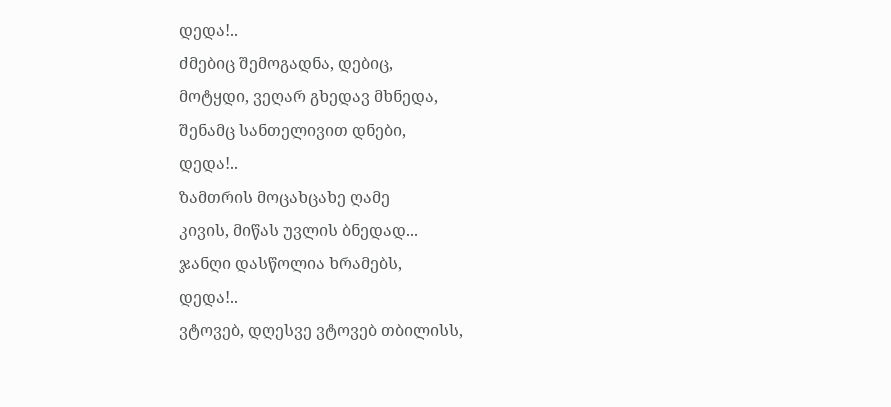დედა!..
ძმებიც შემოგადნა, დებიც,
მოტყდი, ვეღარ გხედავ მხნედა,
შენამც სანთელივით დნები,
დედა!..
ზამთრის მოცახცახე ღამე
კივის, მიწას უვლის ბნედად...
ჯანღი დასწოლია ხრამებს,
დედა!..
ვტოვებ, დღესვე ვტოვებ თბილისს,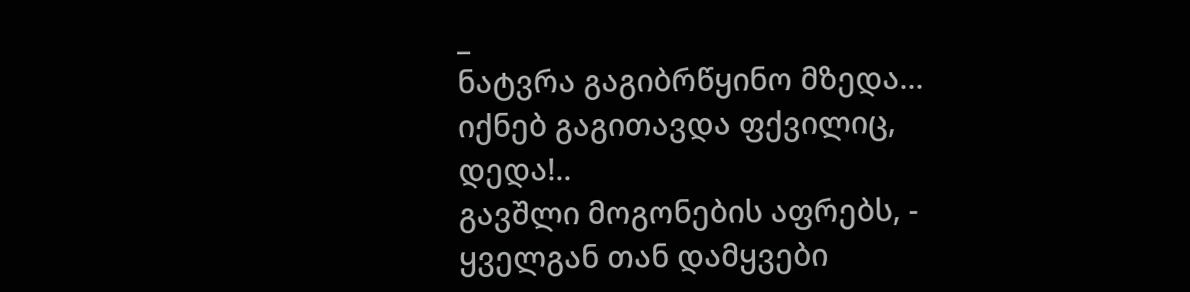_
ნატვრა გაგიბრწყინო მზედა...
იქნებ გაგითავდა ფქვილიც,
დედა!..
გავშლი მოგონების აფრებს, -
ყველგან თან დამყვები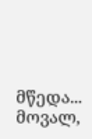მწედა...
მოვალ,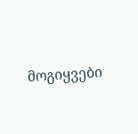მოგიყვები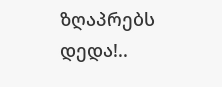ზღაპრებს
დედა!..